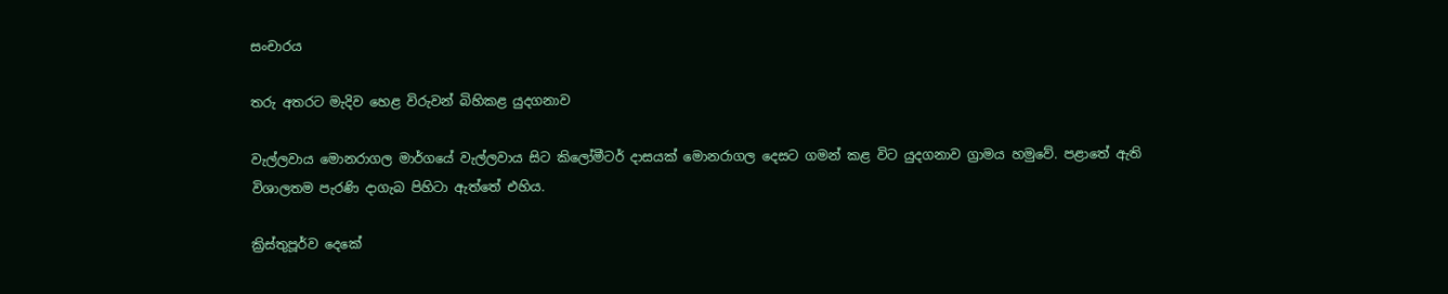සංචාරය

තරු අතරට මැදිව හෙළ විරුවන් බිහිකළ යුදගනාව

වැල්ලවාය මොනරාගල මාර්ගයේ වැල්ලවාය සිට කිලෝමීටර් දාසයක් මොනරාගල දෙසට ගමන් කළ විට යුදගනාව ග්‍රාමය හමුවේ. පළාතේ ඇති විශාලතම පැරණි දාගැබ පිහිටා ඇත්තේ එහිය.

ක්‍රිස්තුපූර්ව දෙකේ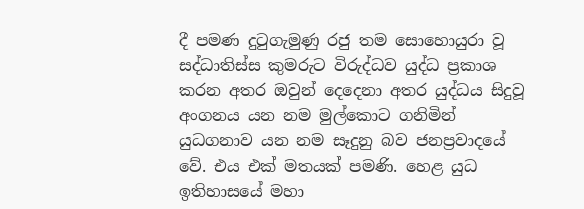දී පමණ දුටුගැමුණු රජු තම සොහොයුරා වූ සද්ධාතිස්ස කුමරුට විරුද්ධව යුද්ධ ප්‍රකාශ කරන අතර ඔවුන් දෙදෙනා අතර යුද්ධය සිදුවූ අංගනය යන නම මුල්කොට ගනිමින් යුධගනාව යන නම සෑදුනු බව ජනප්‍රවාදයේ වේ. එය එක් මතයක් පමණි. හෙළ යුධ ඉතිහාසයේ මහා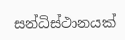සන්ධිස්ථානයක්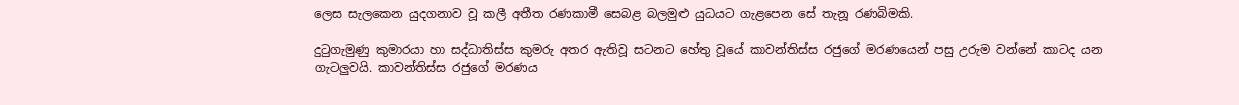ලෙස සැලකෙන යුදගනාව වූ කලී අතීත රණකාමී සෙබළ බලමුළු යුධයට ගැළපෙන සේ තැනූ රණබිමකි.

දුටුගැමුණු කුමාරයා හා සද්ධාතිස්ස කුමරු අතර ඇතිවූ සටනට හේතු වූයේ කාවන්තිස්ස රජුගේ මරණයෙන් පසු උරුම වන්නේ කාටද යන ගැටලුවයි. කාවන්තිස්ස රජුගේ මරණය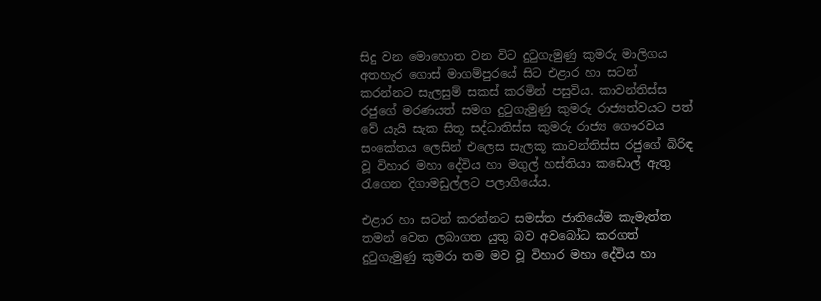සිදු වන මොහොත වන විට දුටුගැමුණු කුමරු මාලිගය අතහැර ගොස් මාගම්පුරයේ සිට එළාර හා සටන් කරන්නට සැලසුම් සකස් කරමින් පසුවිය. කාවන්තිස්ස රජුගේ මරණයත් සමග දුටුගැමුණු කුමරු රාජ්‍යත්වයට පත් වේ යැයි සැක සිතූ සද්ධාතිස්ස කුමරු රාජ්‍ය ගෞරවය සංකේතය ලෙසින් එලෙස සැලකූ කාවන්තිස්ස රජුගේ බිරිඳ වූ විහාර මහා දේවිය හා මගුල් හස්තියා කඩොල් ඇතු රැගෙන දිගාමඩුල්ලට පලාගියේය.

එළාර හා සටන් කරන්නට සමස්ත ජාතියේම කැමැත්ත තමන් වෙත ලබාගත යුතු බව අවබෝධ කරගත් දුටුගැමුණු කුමරා තම මව වූ විහාර මහා දේවිය හා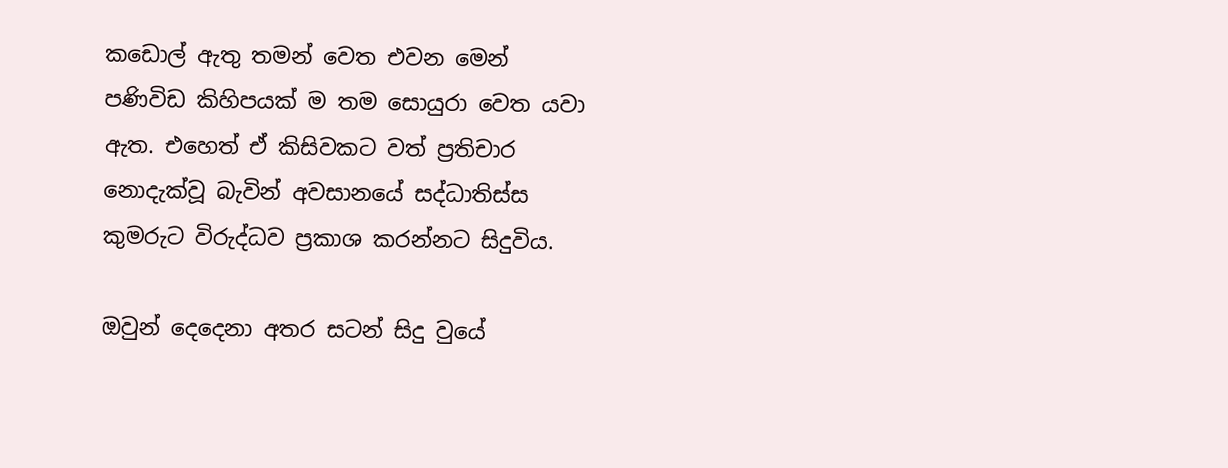කඩොල් ඇතු තමන් වෙත එවන මෙන් පණිවිඩ කිහිපයක් ම තම සොයුරා වෙත යවා ඇත. එහෙත් ඒ කිසිවකට වත් ප්‍රතිචාර නොදැක්වූ බැවින් අවසානයේ සද්ධාතිස්ස කුමරුට විරුද්ධව ප්‍රකාශ කරන්නට සිදුවිය.

ඔවුන් දෙදෙනා අතර සටන් සිදු වුයේ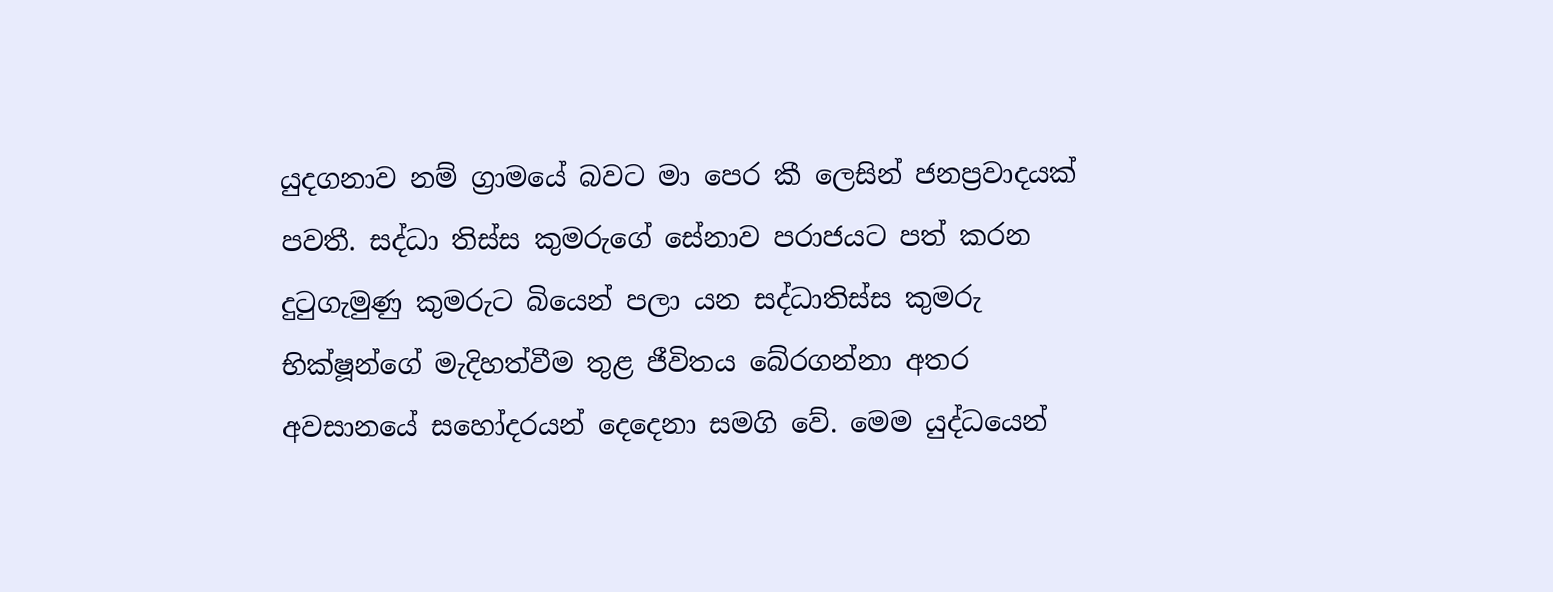යුදගනාව නම් ග්‍රාමයේ බවට මා පෙර කී ලෙසින් ජනප්‍රවාදයක් පවතී. සද්ධා තිස්ස කුමරුගේ සේනාව පරාජයට පත් කරන දුටුගැමුණු කුමරුට බියෙන් පලා යන සද්ධාතිස්ස කුමරු භික්ෂූන්ගේ මැදිහත්වීම තුළ ජීවිතය බේරගන්නා අතර අවසානයේ සහෝදරයන් දෙදෙනා සමගි වේ. මෙම යුද්ධයෙන්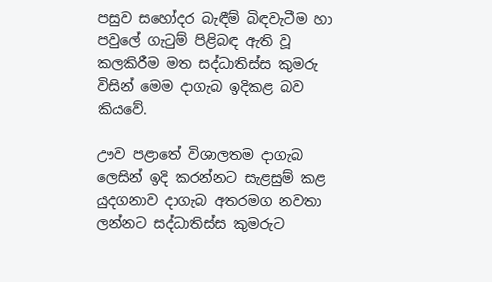පසුව සහෝදර බැඳීම් බිඳවැටීම හා පවුලේ ගැටුම් පිළිබඳ ඇති වූ කලකිරීම මත සද්ධාතිස්ස කුමරු විසින් මෙම දාගැබ ඉදිකළ බව කියවේ.

ඌව පළාතේ විශාලතම දාගැබ ලෙසින් ඉදි කරන්නට සැළසුම් කළ යුදගනාව දාගැබ අතරමග නවතා ලන්නට සද්ධාතිස්ස කුමරුට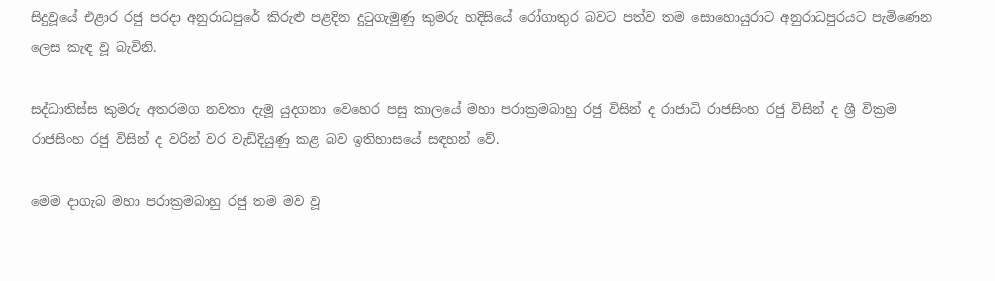සිදුවූයේ එළාර රජු පරදා අනුරාධපුරේ කිරුළු පළදින දුටුගැමුණු කුමරු හදිසියේ රෝගාතුර බවට පත්ව තම සොහොයුරාට අනුරාධපුරයට පැමිණෙන ලෙස කැඳ වූ බැවිනි.

සද්ධාතිස්ස කුමරු අතරමග නවතා දැමූ යුදගනා වෙහෙර පසු කාලයේ මහා පරාක්‍රමබාහු රජු විසින් ද රාජාධි රාජසිංහ රජු විසින් ද ශ්‍රී වික්‍රම රාජසිංහ රජු විසින් ද වරින් වර වැඩිදියුණු කළ බව ඉතිහාසයේ සඳහන් වේ.

මෙම දාගැබ මහා පරාක්‍රමබාහු රජු තම මව වූ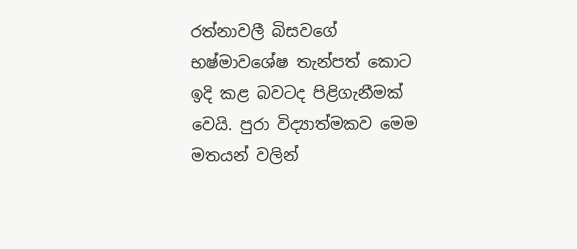රත්නාවලී බිසවගේ භෂ්මාවශේෂ තැන්පත් කොට ඉදි කළ බවටද පිළිගැනීමක් වෙයි. පුරා විද්‍යාත්මකව මෙම මතයන් වලින්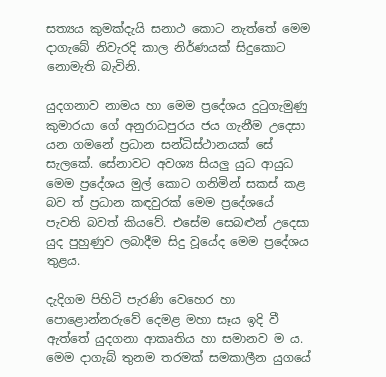සත්‍යය කුමක්දැයි සනාථ කොට නැත්තේ මෙම දාගැබේ නිවැරදි කාල නිර්ණයක් සිදුකොට නොමැති බැවිනි.

යුදගනාව නාමය හා මෙම ප්‍රදේශය දුටුගැමුණු කුමාරයා ගේ අනුරාධපුරය ජය ගැනීම උදෙසා යන ගමනේ ප්‍රධාන සන්ධිස්ථානයක් සේ සැලකේ. සේනාවට අවශ්‍ය සියලු යුධ ආයුධ මෙම ප්‍රදේශය මුල් කොට ගනිමින් සකස් කළ බව ත් ප්‍රධාන කඳවුරක් මෙම ප්‍රදේශයේ පැවති බවත් කියවේ. එසේම සෙබළුන් උදෙසා යුද පුහුණුව ලබාදීම සිදු වූයේද මෙම ප්‍රදේශය තුළය.

දැදිගම පිහිටි පැරණි වෙහෙර හා පොළොන්නරුවේ දෙමළ මහා සෑය ඉදි වී ඇත්තේ යුදගනා ආකෘතිය හා සමානව ම ය. මෙම දාගැබ් තුනම තරමක් සමකාලීන යුගයේ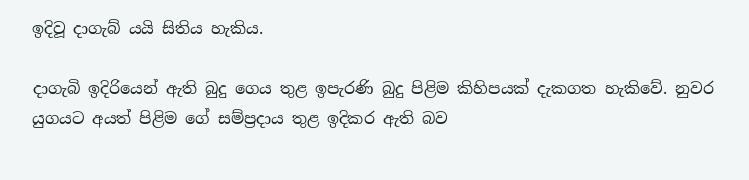ඉදිවූ දාගැබ් යයි සිතිය හැකිය.

දාගැබි ඉදිරියෙන් ඇති බුදු ගෙය තුළ ඉපැරණි බුදු පිළිම කිහිපයක් දැකගත හැකිවේ. නුවර යුගයට අයත් පිළිම ගේ සම්ප්‍රදාය තුළ ඉදිකර ඇති බව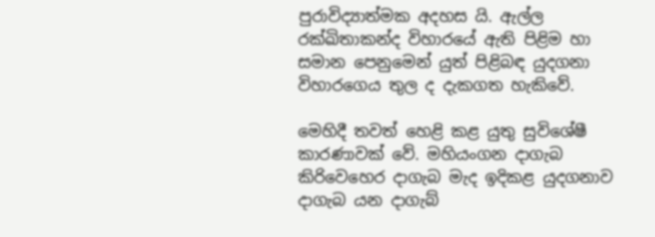පුරාවිද්‍යාත්මක අදහස යි. ඇල්ල රක්ඛිතාකන්ද විහාරයේ ඇති පිළිම හා සමාන පෙනුමෙන් යුත් පිළිබඳ යුදගනා විහාරගෙය තුල ද දැකගත හැකිවේ.

මෙහිදී තවත් හෙළි කළ යුතු සුවිශේෂී කාරණාවක් වේ. මහියංගන දාගැබ කිරිවෙහෙර දාගැබ මැද ඉදිකළ යුදගනාව දාගැබ යන දාගැබ්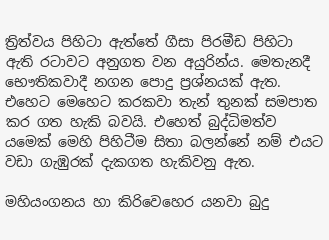ත්‍රිත්වය පිහිටා ඇත්තේ ගීසා පිරමීඩ පිහිටා ඇති රටාවට අනුගත වන අයුරින්ය. මෙතැනදී භෞතිකවාදී නගන පොදු ප්‍රශ්නයක් ඇත. එහෙට මෙහෙට කරකවා තැන් තුනක් සමපාත කර ගත හැකි බවයි. එහෙත් බුද්ධිමත්ව යමෙක් මෙහි පිහිටීම සිතා බලන්නේ නම් එයට වඩා ගැඹුරක් දැකගත හැකිවනු ඇත.

මහියංගනය හා කිරිවෙහෙර යනවා බුදු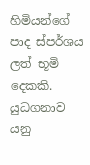හිමියන්ගේ පාද ස්පර්ශය ලත් භූමි දෙකකි. යුධගනාව යනු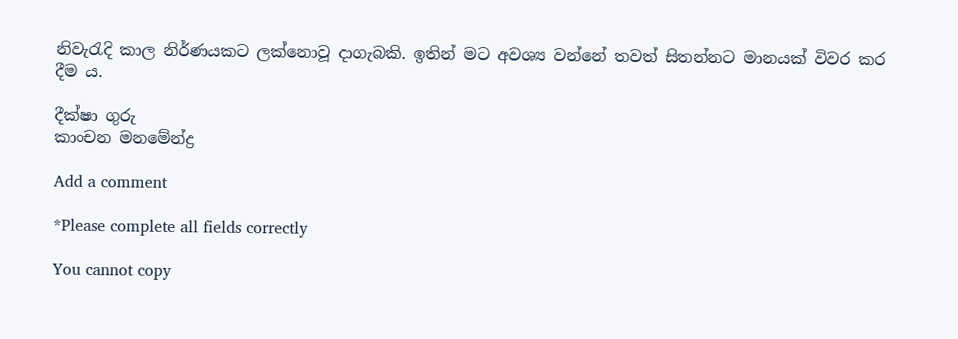නිවැරැදි කාල නිර්ණයකට ලක්නොවූ දාගැබකි. ඉතින් මට අවශ්‍ය වන්නේ තවත් සිතන්නට මානයක් විවර කර දීම ය.

දීක්ෂා ගුරු
කාංචන මනමේන්ද්‍ර

Add a comment

*Please complete all fields correctly

You cannot copy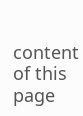content of this page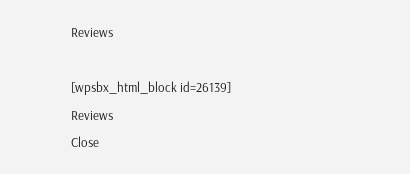Reviews

[wpsbx_html_block id=26139]
Reviews
Close